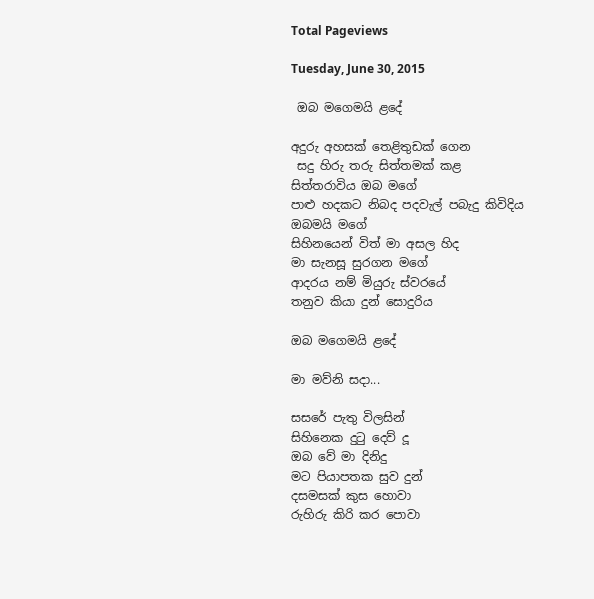Total Pageviews

Tuesday, June 30, 2015

 ඔබ මගෙමයි ළදේ

අදුරු අහසක් තෙළිතුඩක් ගෙන
 සදු හිරු තරු සිත්තමක් කළ
සිත්තරාවිය ඔබ මගේ
පාළු හදකට නිබද පදවැල් පබැදු කිවිදිය
ඔබමයි මගේ
සිහිනයෙන් විත් මා අසල හිද
මා සැනසූ සුරගන මගේ
ආදරය නම් මියුරු ස්වරයේ
තනුව කියා දුන් සොදුරිය

ඔබ මගෙමයි ළදේ

මා මව්නි සදා...

සසරේ පැතු විලසින්
සිහිනෙක දුටු දෙව් දූ
ඔබ වේ මා දිනිදු
මට පියාපතක සුව දුන්
දසමසක් කුස හොවා
රුහිරු කිරි කර පොවා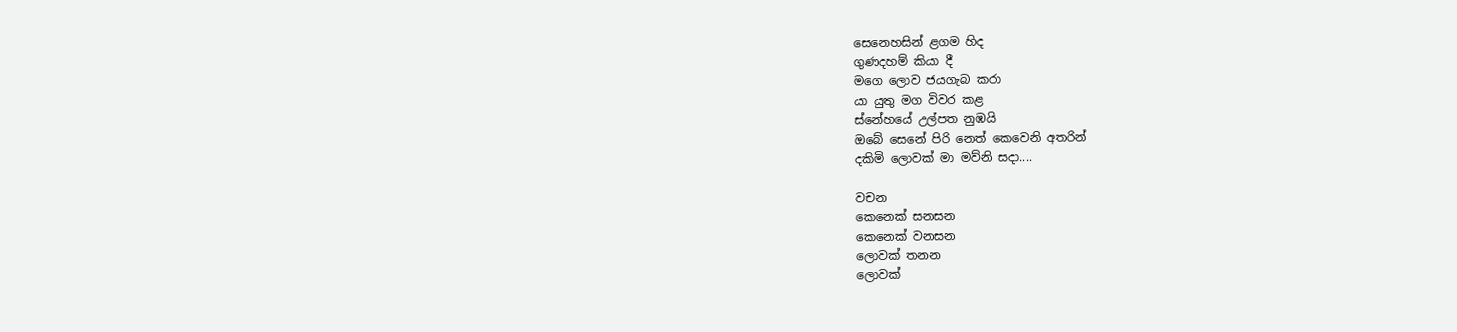සෙනෙහසින් ළගම හිද
ගුණදහම් කියා දී
මගෙ ලොව ජයගැබ කරා
යා යුතු මග විවර කළ
ස්නේහයේ උල්පත නුඹයි
ඔබේ සෙනේ පිරි නෙත් කෙවෙනි අතරින්
දකිමි ලොවක් මා මව්නි සදා....

වචන
කෙනෙක් සනසන
කෙනෙක් වනසන
ලොවක් තනන
ලොවක්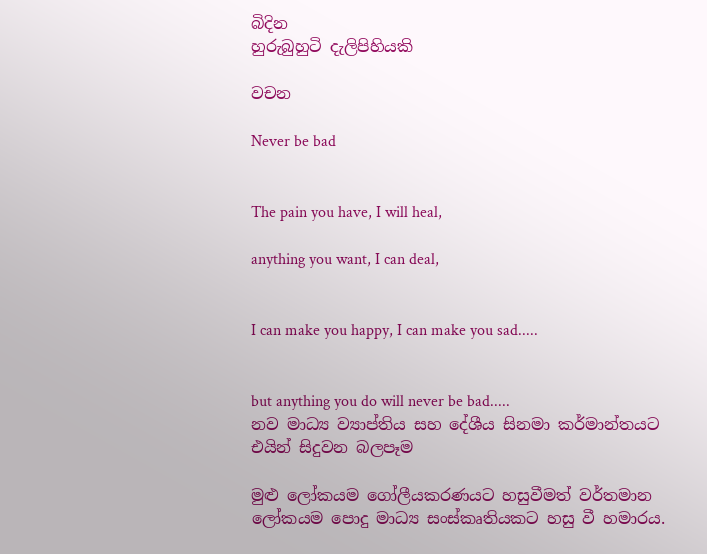බිදින
හුරුබුහුටි දැලිපිහියකි

වචන

Never be bad


The pain you have, I will heal,

anything you want, I can deal,


I can make you happy, I can make you sad.....


but anything you do will never be bad.....
නව මාධ්‍ය ව්‍යාප්තිය සහ දේශීය සිනමා කර්මාන්තයට එයින් සිදුවන බලපෑම

මුළු ලෝකයම ගෝලීයකරණයට හසුවීමත් වර්තමාන ලෝකයම පොදු මාධ්‍ය සංස්කෘතියකට හසු වී හමාරය.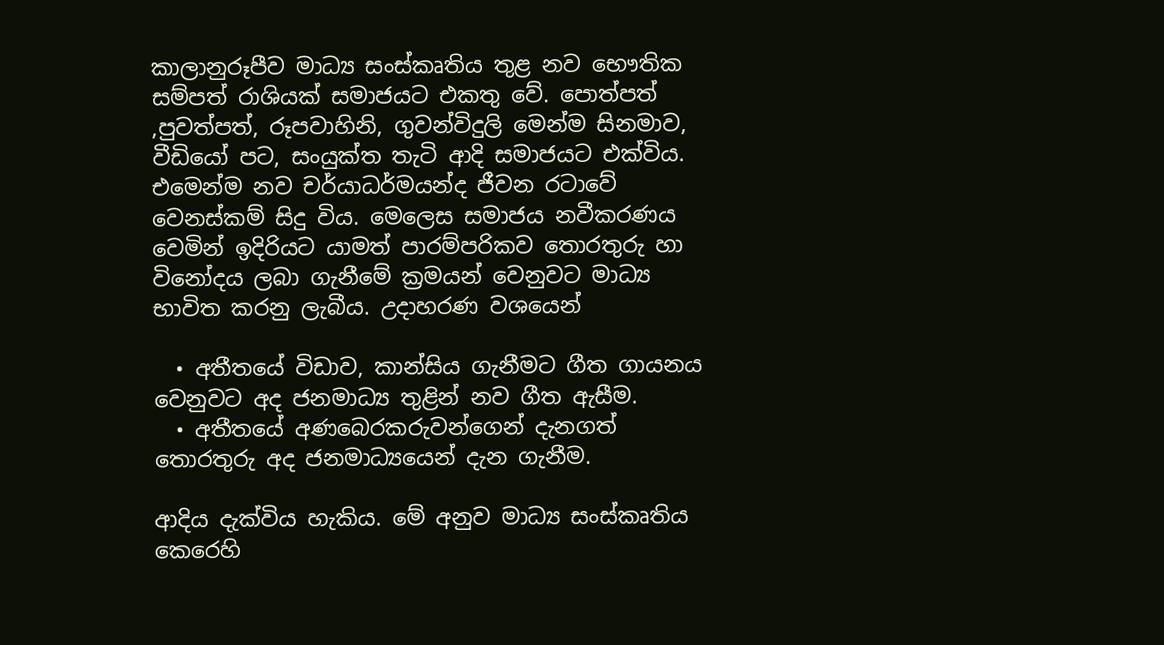කාලානුරූපීව මාධ්‍ය සංස්කෘතිය තුළ නව භෞතික සම්පත් රාශියක් සමාජයට එකතු වේ. පොත්පත් ,පුවත්පත්, රූපවාහිනි, ගුවන්විදුලි මෙන්ම සිනමාව, වීඩියෝ පට, සංයුක්ත තැටි ආදි සමාජයට එක්විය. එමෙන්ම නව චර්යාධර්මයන්ද ජීවන රටාවේ වෙනස්කම් සිදු විය. මෙලෙස සමාජය නවීකරණය වෙමින් ඉදිරියට යාමත් පාරම්පරිකව තොරතුරු හා විනෝදය ලබා ගැනීමේ ක්‍රමයන් වෙනුවට මාධ්‍ය භාවිත කරනු ලැබීය. උදාහරණ වශයෙන්

  • අතීතයේ විඩාව, කාන්සිය ගැනීමට ගීත ගායනය වෙනුවට අද ජනමාධ්‍ය තුළින් නව ගීත ඇසීම.
  • අතීතයේ අණබෙරකරුවන්ගෙන් දැනගත් තොරතුරු අද ජනමාධ්‍යයෙන් දැන ගැනීම.

ආදිය දැක්විය හැකිය. මේ අනුව මාධ්‍ය සංස්කෘතිය කෙරෙහි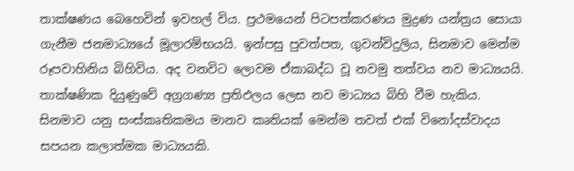තාක්ෂණය බෙහෙවින් ඉවහල් විය. ප්‍රථමයෙන් පිටපත්කරණය මුද්‍රණ යන්ත්‍රය සොයා ගැනීම ජනමාධ්‍යයේ මූලාරම්භයයි. ඉන්පසු පුවත්පත, ගුවන්විදුලිය, සිනමාව මෙන්ම රූපවාහිනිය බිහිවිය. අද වනවිට ලොවම ඒකාබද්ධ වූ නවමු තත්වය නව මාධ්‍යයයි. තාක්ෂණික දියුණුවේ අග්‍රගණ්‍ය ප්‍රතිඵලය ලෙස නව මාධ්‍යය බිහි වීම හැකිය.
සිනමාව යනු සංස්කෘතිකමය මානව කෘතියක් මෙන්ම තවත් එක් විනෝදස්වාදය සපයන කලාත්මක මාධ්‍යයකි.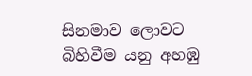සිනමාව ලොවට බිහිවීම යනු අහඹු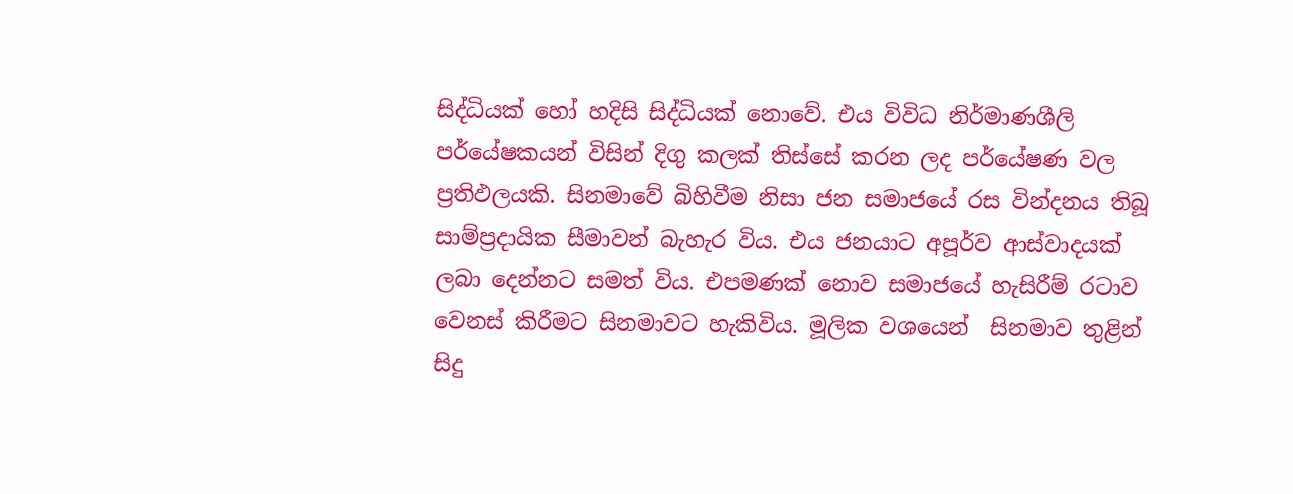සිද්ධියක් හෝ හදිසි සිද්ධියක් නොවේ. එය විවිධ නිර්මාණශීලි පර්යේෂකයන් විසින් දිගු කලක් තිස්සේ කරන ලද පර්යේෂණ වල ප්‍රතිඵලයකි. සිනමාවේ බිහිවීම නිසා ජන සමාජයේ රස වින්දනය තිබූ සාම්ප්‍රදායික සීමාවන් බැහැර විය. එය ජනයාට අපූර්ව ආස්වාදයක් ලබා දෙන්නට සමත් විය. එපමණක් නොව සමාජයේ හැසිරීම් රටාව වෙනස් කිරීමට සිනමාවට හැකිවිය. මූලික වශයෙන්  සිනමාව තුළින් සිදු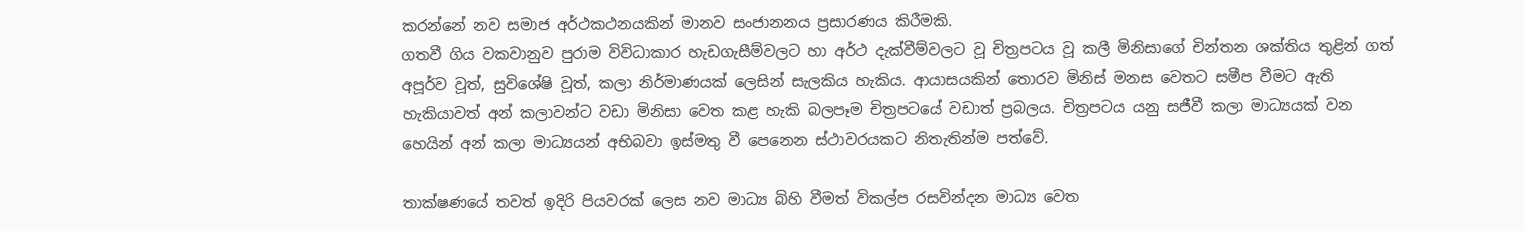කරන්නේ නව සමාජ අර්ථකථනයකින් මානව සංජානනය ප්‍රසාරණය කිරීමකි.
ගතවී ගිය වකවානුව පුරාම විවිධාකාර හැඩගැසීම්වලට හා අර්ථ දැක්වීම්වලට වූ චිත්‍රපටය වූ කලී මිනිසාගේ චින්තන ශක්තිය තුළින් ගත් අපූර්ව වූත්, සුවිශේෂි වූත්, කලා නිර්මාණයක් ලෙසින් සැලකිය හැකිය. ආයාසයකින් තොරව මිනිස් මනස වෙතට සමීප වීමට ඇති හැකියාවත් අන් කලාවන්ට වඩා මිනිසා වෙත කළ හැකි බලපෑම චිත්‍රපටයේ වඩාත් ප්‍රබලය. චිත්‍රපටය යනු සජීවී කලා මාධ්‍යයක් වන හෙයින් අන් කලා මාධ්‍යයන් අභිබවා ඉස්මතු වී පෙනෙන ස්ථාවරයකට නිතැතින්ම පත්වේ.

තාක්ෂණයේ තවත් ඉදිරි පියවරක් ලෙස නව මාධ්‍ය බිහි වීමත් විකල්ප රසවින්දන මාධ්‍ය වෙත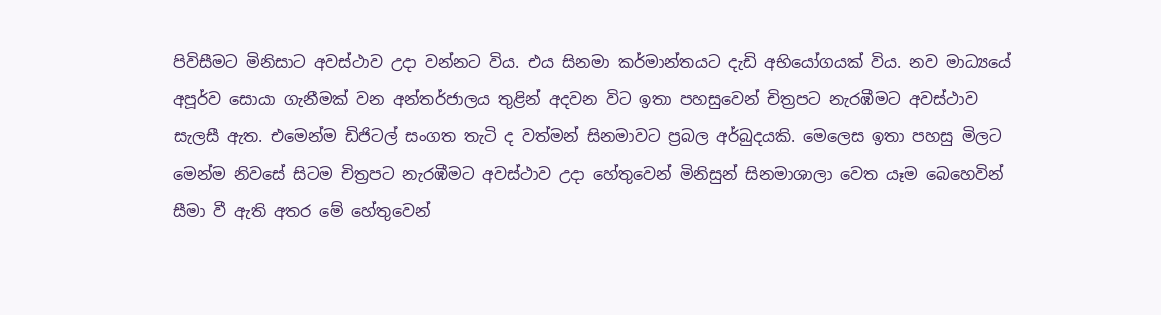පිවිසීමට මිනිසාට අවස්ථාව උදා වන්නට විය. එය සිනමා කර්මාන්තයට දැඩි අභියෝගයක් විය. නව මාධ්‍යයේ අපූර්ව සොයා ගැනීමක් වන අන්තර්ජාලය තුළින් අදවන විට ඉතා පහසුවෙන් චිත්‍රපට නැරඹීමට අවස්ථාව සැලසී ඇත. එමෙන්ම ඩිජිටල් සංගත තැටි ද වත්මන් සිනමාවට ප්‍රබල අර්බුදයකි. මෙලෙස ඉතා පහසු මිලට මෙන්ම නිවසේ සිටම චිත්‍රපට නැරඹීමට අවස්ථාව උදා හේතුවෙන් මිනිසුන් සිනමාශාලා වෙත යෑම බෙහෙවින් සීමා වී ඇති අතර මේ හේතුවෙන්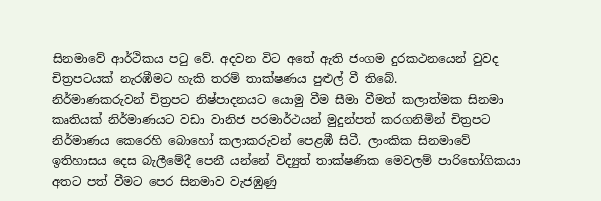සිනමාවේ ආර්ථිකය පටු වේ. අදවන විට අතේ ඇති ජංගම දුරකථනයෙන් වුවද චිත්‍රපටයක් නැරඹීමට හැකි තරම් තාක්ෂණය පුළුල් වී තිබේ.
නිර්මාණකරුවන් චිත්‍රපට නිෂ්පාදනයට යොමු වීම සීමා වීමත් කලාත්මක සිනමා කෘතියක් නිර්මාණයට වඩා වානිජ පරමාර්ථයන් මුදුන්පත් කරගනිමින් චිත්‍රපට නිර්මාණය කෙරෙහි බොහෝ කලාකරුවන් පෙළඹී සිටී. ලාංකික සිනමාවේ ඉතිහාසය දෙස බැලීමේදී පෙනී යන්නේ විද්‍යුත් තාක්ෂණික මෙවලම් පාරිභෝගිකයා අතට පත් වීමට පෙර සිනමාව වැජඹුණු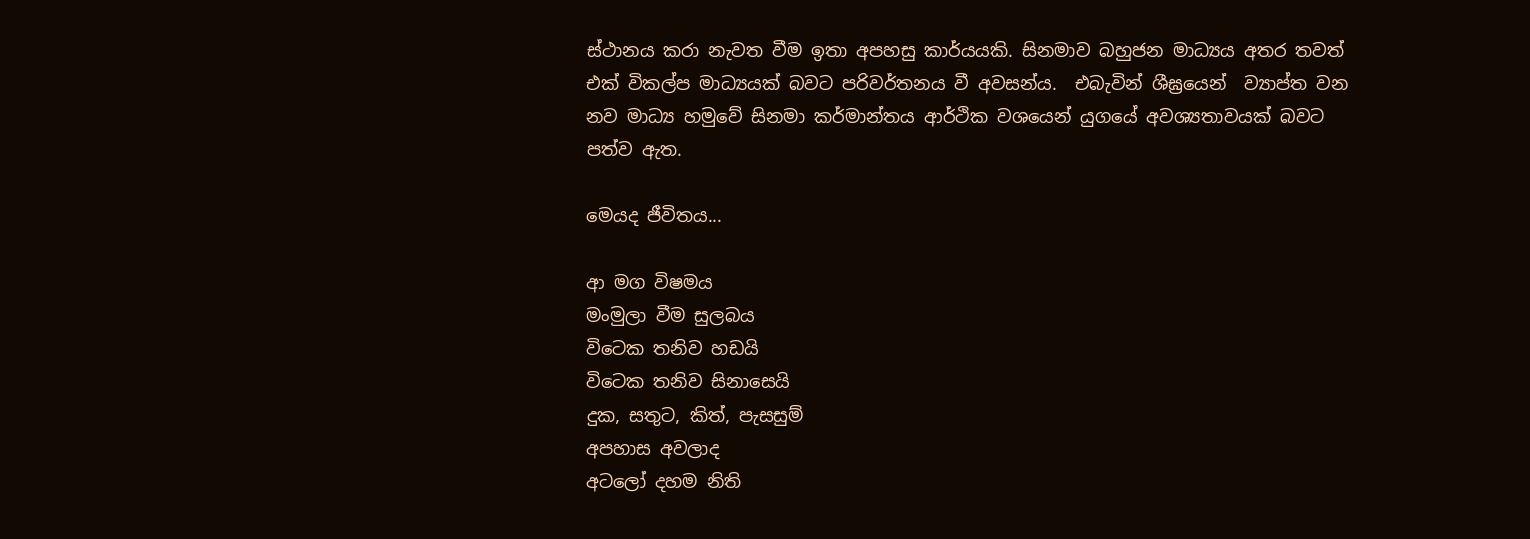ස්ථානය කරා නැවත වීම ඉතා අපහසු කාර්යයකි. සිනමාව බහුජන මාධ්‍යය අතර තවත් එක් විකල්ප මාධ්‍යයක් බවට පරිවර්තනය වී අවසන්ය.  එබැවින් ශීඝ්‍රයෙන්  ව්‍යාප්ත වන නව මාධ්‍ය හමුවේ සිනමා කර්මාන්තය ආර්ථික වශයෙන් යුගයේ අවශ්‍යතාවයක් බවට පත්ව ඇත.

මෙයද ජීවිතය...

ආ මග විෂමය
මංමුලා වීම සුලබය
විටෙක තනිව හඩයි
විටෙක තනිව සිනාසෙයි
දුක, සතුට, කිත්, පැසසුම්
අපහාස අවලාද
අටලෝ දහම නිති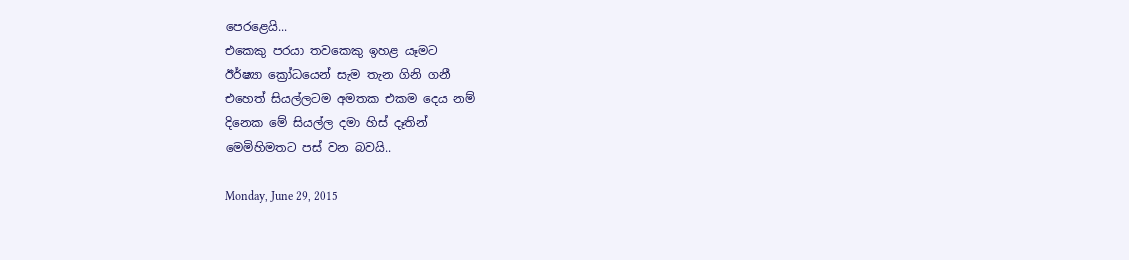පෙරළෙයි...
එකෙකු පරයා තවකෙකු ඉහළ යෑමට
ඊර්ෂ්‍යා ක්‍රෝධයෙන් සැම තැන ගිනි ගනී
එහෙත් සියල්ලටම අමතක එකම දෙය නම්
දිනෙක මේ සියල්ල දමා හිස් දෑතින්
මෙමිහිමතට පස් වන බවයි..

Monday, June 29, 2015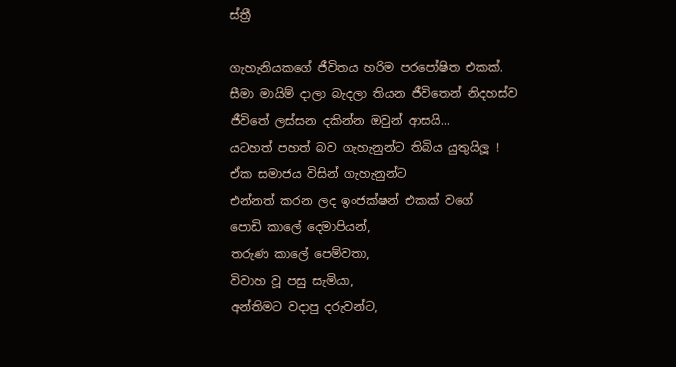ස්ත්‍රී

ගැහැනියකගේ ජීවිතය හරිම පරපෝෂිත එකක්.
සීමා මායිම් දාලා බැදලා තියන ජීවිතෙන් නිදහස්ව
ජීවිතේ ලස්සන දකින්න ඔවුන් ආසයි...
යටහත් පහත් බව ගැහැනුන්ට තිබිය යුතුයිලූ !
ඒක සමාජය විසින් ගැහැනුන්ට
එන්නත් කරන ලද ඉංජක්ෂන් එකක් වගේ
පොඩි කාලේ දෙමාපියන්,
තරුණ කාලේ පෙම්වතා,
විවාහ වූ පසු සැමියා,
අන්තිමට වදාපු දරුවන්ට,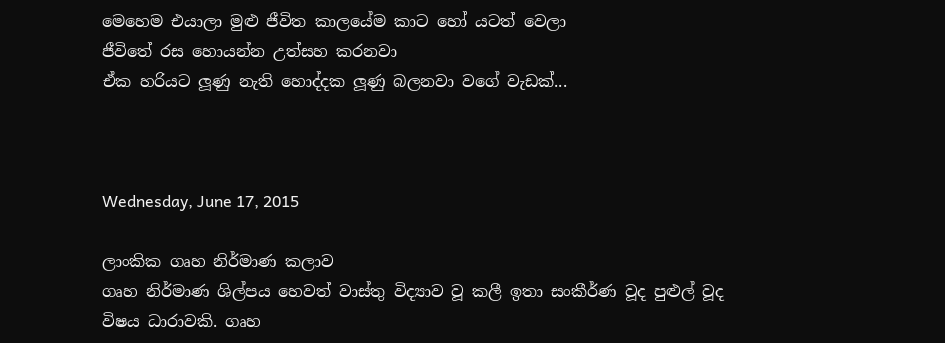මෙහෙම එයාලා මුළු ජීවිත කාලයේම කාට හෝ යටත් වෙලා
ජීවිතේ රස හොයන්න උත්සහ කරනවා
ඒක හරියට ලූණු නැති හොද්දක ලූණු බලනවා වගේ වැඩක්...



Wednesday, June 17, 2015

ලාංකික ගෘහ නිර්මාණ කලාව
ගෘහ නිර්මාණ ශිල්පය හෙවත් වාස්තු විද්‍යාව වූ කලී ඉතා සංකීර්ණ වූද පුළුල් වූද විෂය ධාරාවකි. ගෘහ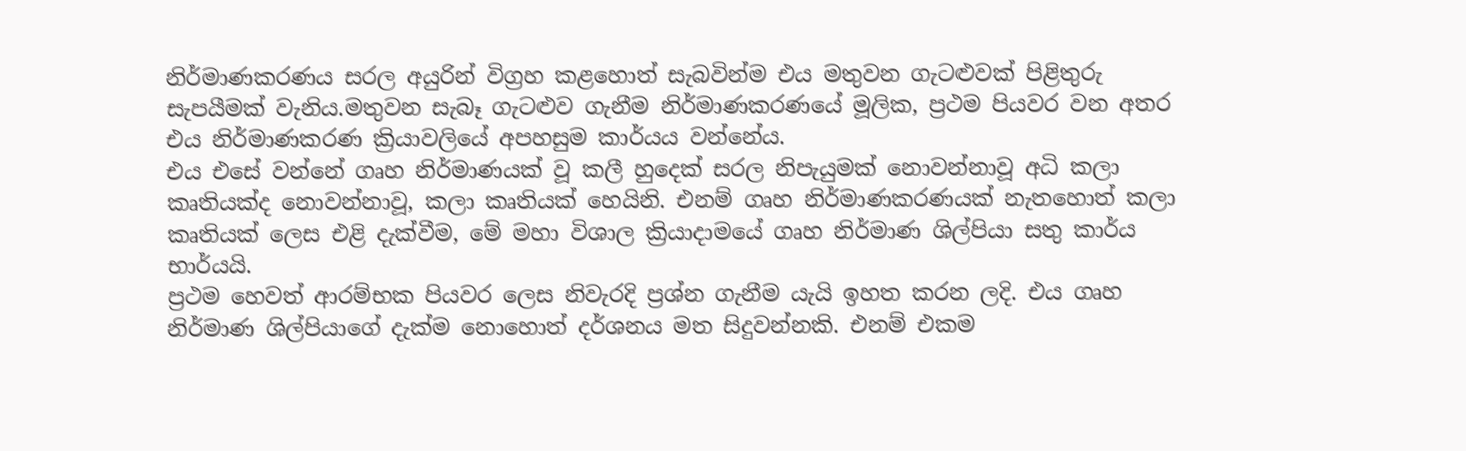නිර්මාණකරණය සරල අයුරින් විග්‍රහ කළහොත් සැබවින්ම එය මතුවන ගැටළුවක් පිළිතුරු සැපයීමක් වැනිය.මතුවන සැබෑ ගැටළුව ගැනීම නිර්මාණකරණයේ මූලික, ප්‍රථම පියවර වන අතර එය නිර්මාණකරණ ක්‍රියාවලියේ අපහසුම කාර්යය වන්නේය.
එය එසේ වන්නේ ගෘහ නිර්මාණයක් වූ කලී හුදෙක් සරල නිපැයුමක් නොවන්නාවූ අධි කලා කෘතියක්ද නොවන්නාවූ, කලා කෘතියක් හෙයිනි. එනම් ගෘහ නිර්මාණකරණයක් නැතහොත් කලා කෘතියක් ලෙස එළි දැක්වීම, මේ මහා විශාල ක්‍රියාදාමයේ ගෘහ නිර්මාණ ශිල්පියා සතු කාර්ය භාර්යයි.
ප්‍රථම හෙවත් ආරම්භක පියවර ලෙස නිවැරදි ප්‍රශ්න ගැනීම යැයි ඉහත කරන ලදි. එය ගෘහ නිර්මාණ ශිල්පියාගේ දැක්ම නොහොත් දර්ශනය මත සිදුවන්නකි. එනම් එකම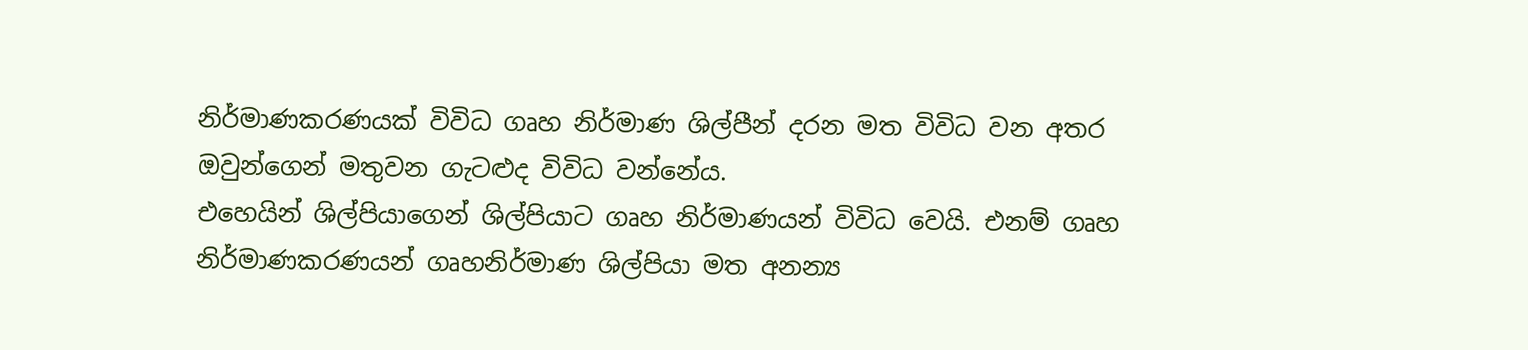නිර්මාණකරණයක් විවිධ ගෘහ නිර්මාණ ශිල්පීන් දරන මත විවිධ වන අතර ඔවුන්ගෙන් මතුවන ගැටළුද විවිධ වන්නේය.
එහෙයින් ශිල්පියාගෙන් ශිල්පියාට ගෘහ නිර්මාණයන් විවිධ වෙයි. එනම් ගෘහ නිර්මාණකරණයන් ගෘහනිර්මාණ ශිල්පියා මත අනන්‍ය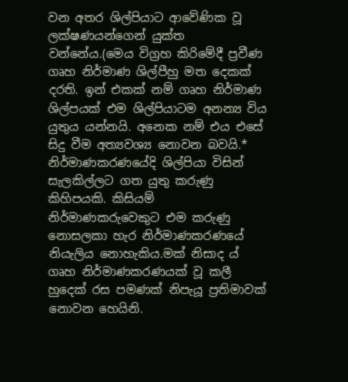වන අතර ශිල්පියාට ආවේණික වූ ලක්ෂණයන්ගෙන් යුක්ත වන්නේය.(මෙය විග්‍රහ කිරිමේදී ප්‍රවීණ ගෘහ නිර්මාණ ශිල්පීහු මත දෙකක් දරති. ඉන් එකක් නම් ගෘහ නිර්මාණ ශිල්පයක් එම ශිල්පියාටම අනන්‍ය විය යුතුය යන්නයි. අනෙක නම් එය එසේ සිදු වීම අත්‍යවශ්‍ය නොවන බවයි.*
නිර්මාණකරණයේදි ශිල්පියා විසින් සැලකිල්ලට ගත යුතු කරුණු කිහිපයකි. කිසියම් නිර්මාණකරුවෙකුට එම කරුණු නොසලකා හැර නිර්මාණකරණයේ නියැලිය නොහැකිය.මක් නිසාද ය් ගෘහ නිර්මාණකරණයක් වූ කලී හුදෙක් රස පමණක් නිපැයූ ප්‍රතිමාවක් නොවන හෙයිනි.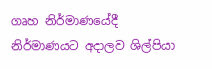ගෘහ නිර්මාණයේදී නිර්මාණයට අදාලව ශිල්පියා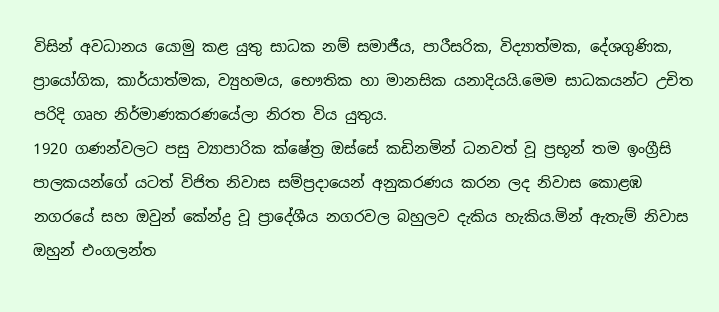විසින් අවධානය යොමු කළ යුතු සාධක නම් සමාජීය, පාරීසරික, විද්‍යාත්මක, දේශගුණික, ප්‍රායෝගික, කාර්යාත්මක, ව්‍යුහමය, භෞතික හා මානසික යනාදියයි.මෙම සාධකයන්ට උචිත පරිදි ගෘහ නිර්මාණකරණයේලා නිරත විය යුතුය.
1920 ගණන්වලට පසු ව්‍යාපාරික ක්ෂේත්‍ර ඔස්සේ කඩිනමින් ධනවත් වූ ප්‍රභූන් තම ඉංග්‍රීසි පාලකයන්ගේ යටත් විජිත නිවාස සම්ප්‍රදායෙන් අනුකරණය කරන ලද නිවාස කොළඹ නගරයේ සහ ඔවුන් කේන්ද්‍ර වූ ප්‍රාදේශීය නගරවල බහුලව දැකිය හැකිය.මින් ඇතැම් නිවාස ඔහුන් එංගලන්ත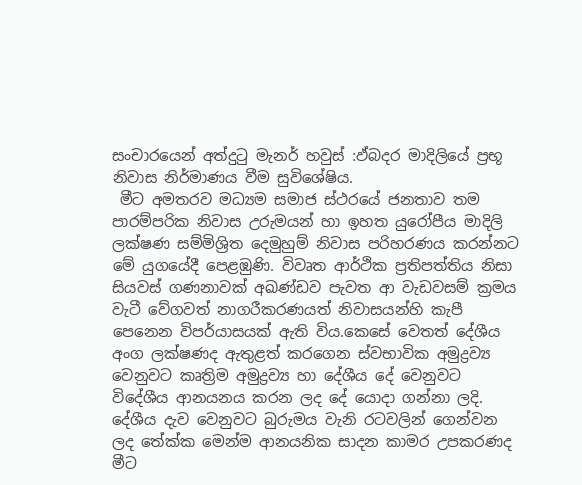සංචාරයෙන් අත්දුටු මැනර් හවුස් :ඵ්බදර මාදිලියේ ප්‍රභූ නිවාස නිර්මාණය වීම සුවිශේෂිය.
 මීට අමතරව මධ්‍යම සමාජ ස්ථරයේ ජනතාව තම පාරම්පරික නිවාස උරුමයන් හා ඉහත යුරෝපීය මාදිලි ලක්ෂණ සම්මිශ්‍රිත දෙමුහුම් නිවාස පරිහරණය කරන්නට මේ යුගයේදී පෙළඹුණි. විවෘත ආර්ථික ප්‍රතිපත්තිය නිසා සියවස් ගණනාවක් අඛණ්ඩව පැවත ආ වැඩවසම් ක්‍රමය වැටී වේගවත් නාගරීකරණයත් නිවාසයන්හි කැපී පෙනෙන විපර්යාසයක් ඇති විය.කෙසේ වෙතත් දේශීය අංග ලක්ෂණද ඇතුළත් කරගෙන ස්වභාවික අමුද්‍රව්‍ය වෙනුවට කෘත්‍රිම අමුද්‍රව්‍ය හා දේශීය දේ වෙනුවට විදේශීය ආනයනය කරන ලද දේ යොදා ගන්නා ලදි. දේශීය දැව වෙනුවට බුරුමය වැනි රටවලින් ගෙන්වන ලද තේක්ක මෙන්ම ආනයනික සාදන කාමර උපකරණද මීට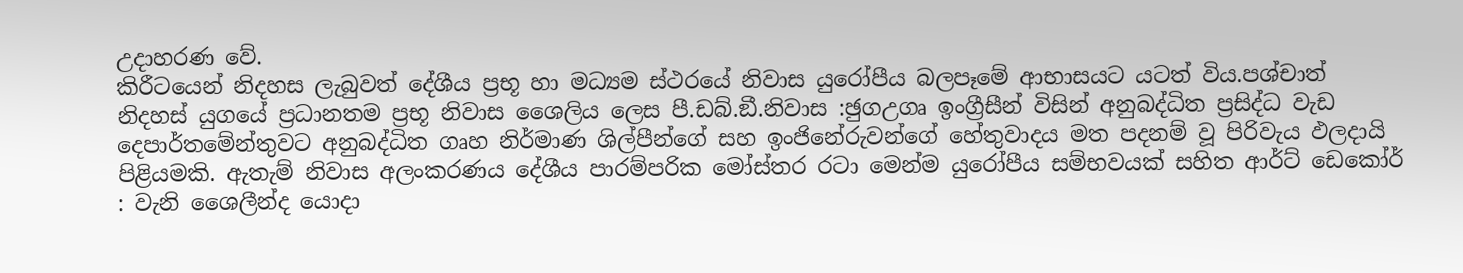උදාහරණ වේ.
කිරීටයෙන් නිදහස ලැබුවත් දේශීය ප්‍රභූ හා මධ්‍යම ස්ථරයේ නිවාස යුරෝපීය බලපෑමේ ආභාසයට යටත් විය.පශ්චාත් නිදහස් යුගයේ ප්‍රධානතම ප්‍රභූ නිවාස ශෛලිය ලෙස පී.ඩබ්.ඞී.නිවාස :ඡුගඋගෘ ඉංග්‍රීසීන් විසින් අනුබද්ධිත ප්‍රසිද්ධ වැඩ දෙපාර්තමේන්තුවට අනුබද්ධිත ගෘහ නිර්මාණ ශිල්පීන්ගේ සහ ඉංජිනේරුවන්ගේ හේතුවාදය මත පදනම් වූ පිරිවැය ඵලදායි පිළියමකි. ඇතැම් නිවාස අලංකරණය දේශීය පාරම්පරික මෝස්තර රටා මෙන්ම යුරෝපීය සම්භවයක් සහිත ආර්ට් ඩෙකෝර් : වැනි ශෛලීන්ද යොදා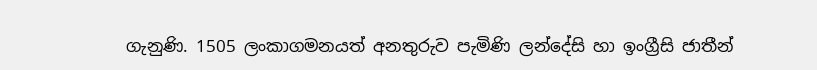ගැනුණි. 1505 ලංකාගමනයත් අනතුරුව පැමිණි ලන්දේසි හා ඉංග්‍රීසි ජාතීන්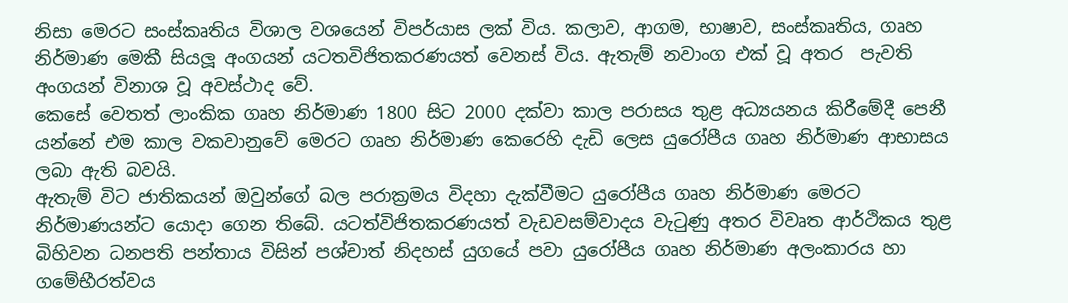නිසා මෙරට සංස්කෘතිය විශාල වශයෙන් විපර්යාස ලක් විය. කලාව, ආගම, භාෂාව, සංස්කෘතිය, ගෘහ නිර්මාණ මෙකී සියලූ අංගයන් යටතවිජිතකරණයත් වෙනස් විය. ඇතැම් නවාංග එක් වූ අතර  පැවති අංගයන් විනාශ වූ අවස්ථාද වේ.
කෙසේ වෙතත් ලාංකික ගෘහ නිර්මාණ 1800 සිට 2000 දක්වා කාල පරාසය තුළ අධ්‍යයනය කිරීමේදී පෙනී යන්නේ එම කාල වකවානුවේ මෙරට ගෘහ නිර්මාණ කෙරෙහි දැඩි ලෙස යුරෝපීය ගෘහ නිර්මාණ ආභාසය ලබා ඇති බවයි.
ඇතැම් විට ජාතිකයන් ඔවුන්ගේ බල පරාක්‍රමය විදහා දැක්වීමට යුරෝපීය ගෘහ නිර්මාණ මෙරට නිර්මාණයන්ට යොදා ගෙන තිබේ. යටත්විජිතකරණයත් වැඩවසම්වාදය වැටුණු අතර විවෘත ආර්ථිකය තුළ බිහිවන ධනපති පන්තාය විසින් පශ්චාත් නිදහස් යුගයේ පවා යුරෝපීය ගෘහ නිර්මාණ අලංකාරය හා ගමේභීරත්වය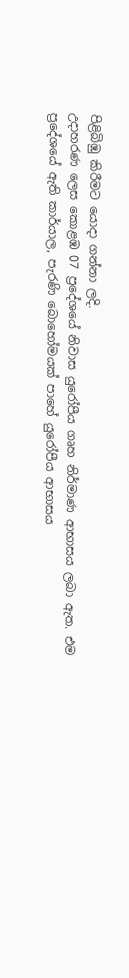පිළිබිඹු කිරීමට යොදා ගන්නා ලදි.
උදාහරණ ලෙස කොළඹ 07 ප්‍රදේශයේ නිවාස යුරෝපීය ගෘහ නිර්මාණ ආභාසය ලබා ඇත. එම ප්‍රදේශයේ ඇති කාර්යාල, පැරණි බොහෝමයක් පාහේ යුරෝපීය ආභාසය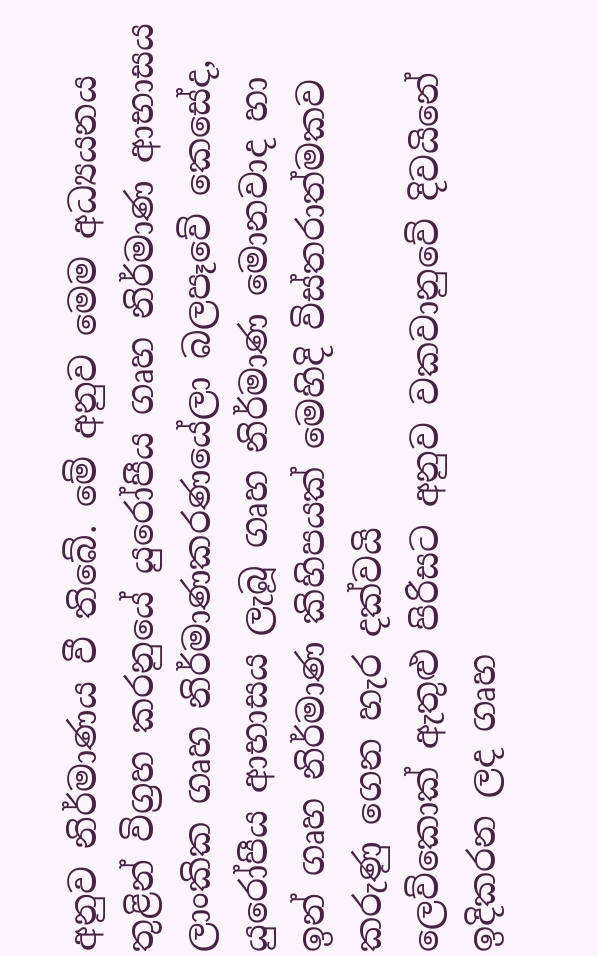අනුව නිර්මාණය වී තිබේ. මේ අනුව මෙම අධ්‍යයනය තුළින් විග්‍රහ කරනුයේ යුරෝපීය ගෘහ නිර්මාණ ආභාසය ලාංකික ගෘහ නිර්මාණකරණයේලා බලපෑවේ කෙසේද, යුරෝපීය ආභාසය ලැබූ ගෘහ නිර්මාණ මොනවාද හා ඉන් ගෘහ නිර්මාණ කිහිපයක් මෙහිදි විස්තරාත්මකව කරුණු ගෙන හැර දක්වයි
ලෙව්කොක් ඇතුළු පිරිසට අනුව වකවානුවේ දිවයිනේ ඉදිකරන ලද ගෘහ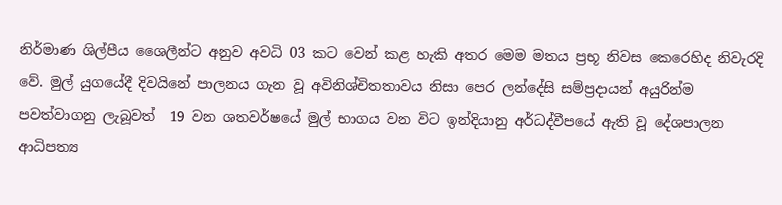නිර්මාණ ශිල්පීය ශෛලීන්ට අනුව අවධි 03 කට වෙන් කළ හැකි අතර මෙම මතය ප්‍රභූ නිවස කෙරෙහිද නිවැරදි වේ. මුල් යුගයේදී දිවයිනේ පාලනය ගැන වූ අවිනිශ්චිතතාවය නිසා පෙර ලන්දේසි සම්ප්‍රදායන් අයුරින්ම පවත්වාගනු ලැබූවත්  19 වන ශතවර්ෂයේ මුල් භාගය වන විට ඉන්දියානු අර්ධද්වීපයේ ඇති වූ දේශපාලන ආධිපත්‍ය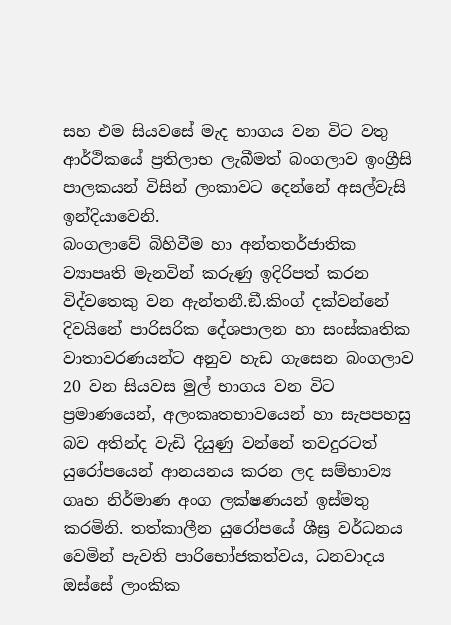සහ එම සියවසේ මැද භාගය වන විට වතු ආර්ථිකයේ ප්‍රතිලාභ ලැබීමත් බංගලාව ඉංග්‍රීසි පාලකයන් විසින් ලංකාවට දෙන්නේ අසල්වැසි ඉන්දියාවෙනි.
බංගලාවේ බිහිවීම හා අන්තතර්ජාතික ව්‍යාපෘති මැනවින් කරුණු ඉදිරිපත් කරන විද්වතෙකු වන ඇන්තනී.ඞී.කිංග් දක්වන්නේ දිවයිනේ පාරිසරික දේශපාලන හා සංස්කෘතික වාතාවරණයන්ට අනුව හැඩ ගැසෙන බංගලාව 20 වන සියවස මුල් භාගය වන විට ප්‍රමාණයෙන්, අලංකෘතභාවයෙන් හා සැපපහසු බව අතින්ද වැඩි දියුණු වන්නේ තවදුරටත් යුරෝපයෙන් ආනයනය කරන ලද සම්භාව්‍ය ගෘහ නිර්මාණ අංග ලක්ෂණයන් ඉස්මතු කරමිනි. තත්කාලීන යුරෝපයේ ශීඝ්‍ර වර්ධනය වෙමින් පැවති පාරිභෝජකත්වය, ධනවාදය ඔස්සේ ලාංකික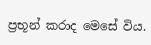ප්‍රභූන් කරාද මෙසේ විය.